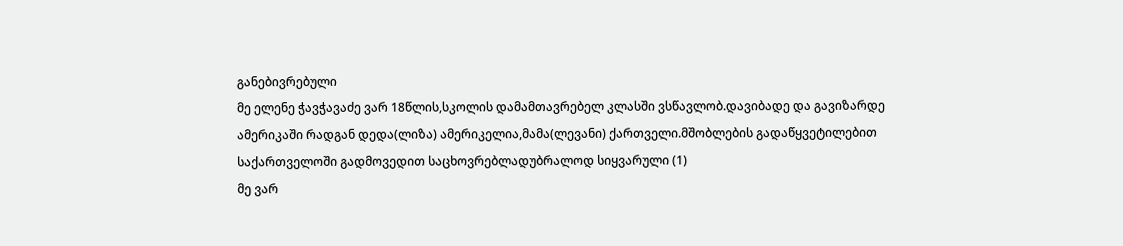განებივრებული
მე ელენე ჭავჭავაძე ვარ 18წლის,სკოლის დამამთავრებელ კლასში ვსწავლობ.დავიბადე და გავიზარდე ამერიკაში რადგან დედა(ლიზა) ამერიკელია,მამა(ლევანი) ქართველი.მშობლების გადაწყვეტილებით საქართველოში გადმოვედით საცხოვრებლადუბრალოდ სიყვარული (1)
მე ვარ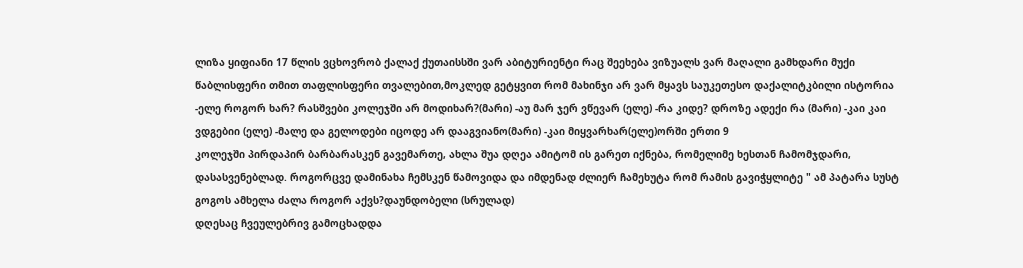ლიზა ყიფიანი 17 წლის ვცხოვრობ ქალაქ ქუთაისსში ვარ აბიტურიენტი რაც შეეხება ვიზუალს ვარ მაღალი გამხდარი მუქი წაბლისფერი თმით თაფლისფერი თვალებით,მოკლედ გეტყვით რომ მახინჯი არ ვარ მყავს საუკეთესო დაქალიტკბილი ისტორია
-ელე როგორ ხარ? რასშვები კოლეჯში არ მოდიხარ?(მარი) -აუ მარ ჯერ ვწევარ (ელე) -რა კიდე? დროზე ადექი რა (მარი) -კაი კაი ვდგებიი (ელე) -მალე და გელოდები იცოდე არ დააგვიანო(მარი) -კაი მიყვარხარ(ელე)ორში ერთი 9
კოლეჯში პირდაპირ ბარბარასკენ გავემართე, ახლა შუა დღეა ამიტომ ის გარეთ იქნება, რომელიმე ხესთან ჩამომჯდარი, დასასვენებლად. როგორცვე დამინახა ჩემსკენ წამოვიდა და იმდენად ძლიერ ჩამეხუტა რომ რამის გავიჭყლიტე " ამ პატარა სუსტ გოგოს ამხელა ძალა როგორ აქვს?დაუნდობელი (სრულად)
დღესაც ჩვეულებრივ გამოცხადდა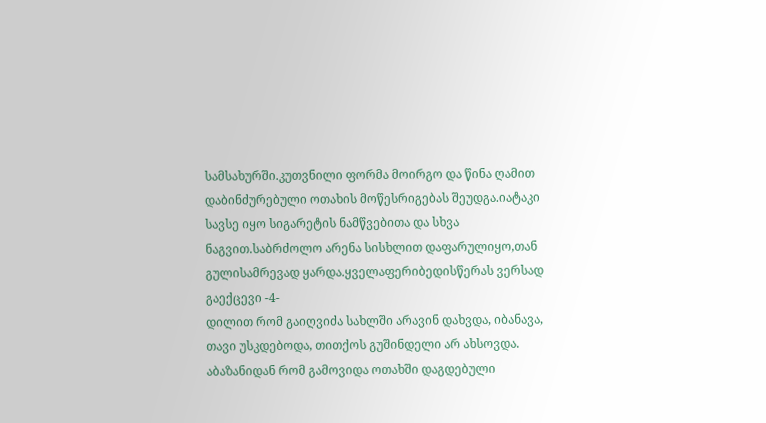სამსახურში.კუთვნილი ფორმა მოირგო და წინა ღამით დაბინძურებული ოთახის მოწესრიგებას შეუდგა.იატაკი სავსე იყო სიგარეტის ნამწვებითა და სხვა ნაგვით.საბრძოლო არენა სისხლით დაფარულიყო,თან გულისამრევად ყარდა.ყველაფერიბედისწერას ვერსად გაექცევი -4-
დილით რომ გაიღვიძა სახლში არავინ დახვდა, იბანავა, თავი უსკდებოდა, თითქოს გუშინდელი არ ახსოვდა. აბაზანიდან რომ გამოვიდა ოთახში დაგდებული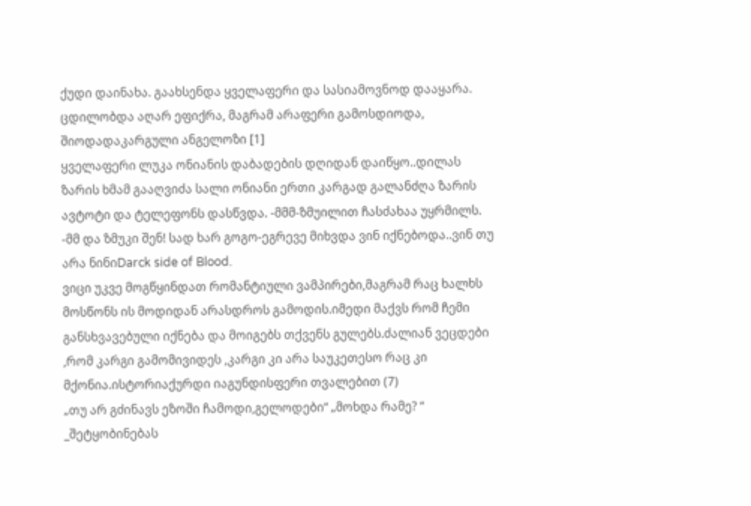ქუდი დაინახა. გაახსენდა ყველაფერი და სასიამოვნოდ დააყარა. ცდილობდა აღარ ეფიქრა, მაგრამ არაფერი გამოსდიოდა, შიოდადაკარგული ანგელოზი [1]
ყველაფერი ლუკა ონიანის დაბადების დღიდან დაიწყო..დილას ზარის ხმამ გააღვიძა სალი ონიანი ერთი კარგად გალანძღა ზარის ავტოტი და ტელეფონს დასწვდა. -მმმ-ზმუილით ჩასძახაა უყრმილს. -მმ და ზმუკი შენ! სად ხარ გოგო-ეგრევე მიხვდა ვინ იქნებოდა..ვინ თუ არა ნინიDarck side of Blood.
ვიცი უკვე მოგწყინდათ რომანტიული ვამპირები,მაგრამ რაც ხალხს მოსწონს ის მოდიდან არასდროს გამოდის.იმედი მაქვს რომ ჩემი განსხვავებული იქნება და მოიგებს თქვენს გულებს.ძალიან ვეცდები ,რომ კარგი გამომივიდეს ,კარგი კი არა საუკეთესო რაც კი მქონია.ისტორიაქურდი იაგუნდისფერი თვალებით (7)
„თუ არ გძინავს ეზოში ჩამოდი,გელოდები“ „მოხდა რამე? “ _შეტყობინებას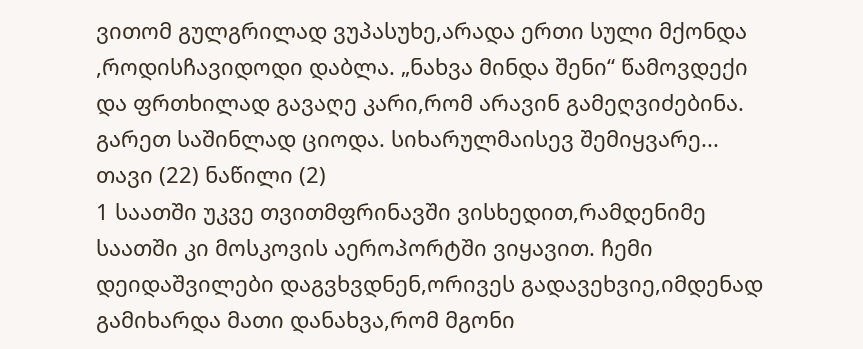ვითომ გულგრილად ვუპასუხე,არადა ერთი სული მქონდა ,როდისჩავიდოდი დაბლა. „ნახვა მინდა შენი“ წამოვდექი და ფრთხილად გავაღე კარი,რომ არავინ გამეღვიძებინა. გარეთ საშინლად ციოდა. სიხარულმაისევ შემიყვარე... თავი (22) ნაწილი (2)
1 საათში უკვე თვითმფრინავში ვისხედით,რამდენიმე საათში კი მოსკოვის აეროპორტში ვიყავით. ჩემი დეიდაშვილები დაგვხვდნენ,ორივეს გადავეხვიე,იმდენად გამიხარდა მათი დანახვა,რომ მგონი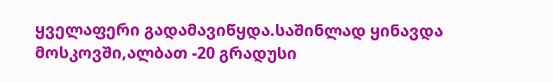ყველაფერი გადამავიწყდა.საშინლად ყინავდა მოსკოვში,ალბათ -20 გრადუსი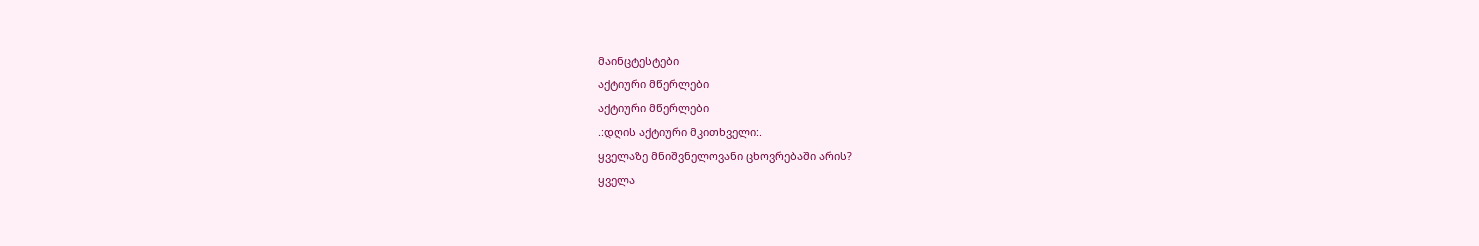მაინცტესტები
აქტიური მწერლები
აქტიური მწერლები
.:დღის აქტიური მკითხველი:.
ყველაზე მნიშვნელოვანი ცხოვრებაში არის?
ყველა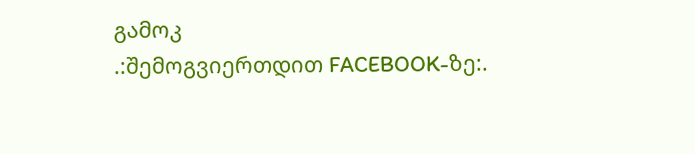გამოკ
.:შემოგვიერთდით FACEBOOK-ზე:.